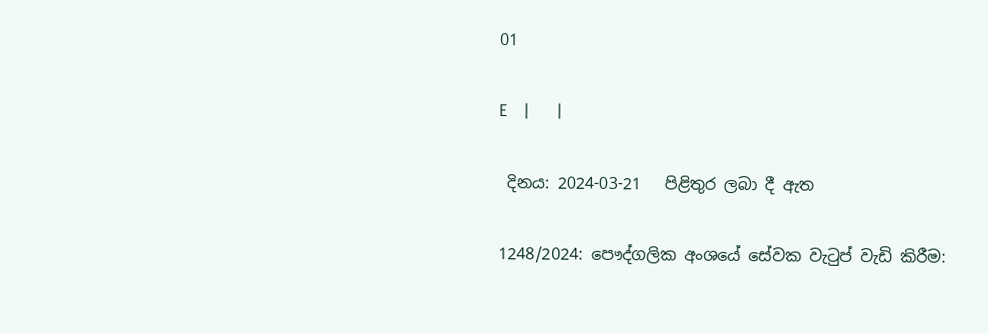01

E   |     |

 දිනය: 2024-03-21   පිළිතුර ලබා දී ඇත

1248/2024: පෞද්ගලික අංශයේ ‍සේවක වැටුප් වැඩි කිරීම: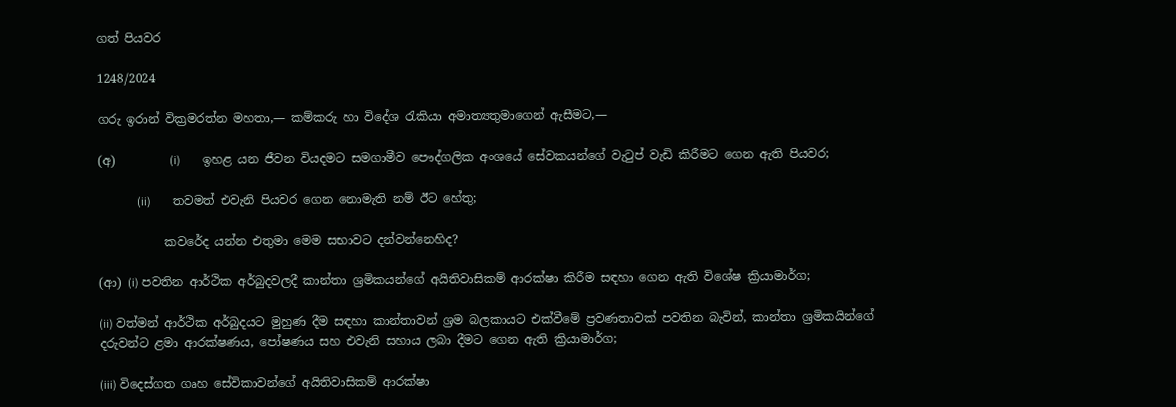ගත් පියවර

1248/2024

ගරු ඉරාන් වික්‍රමරත්න මහතා,— කම්කරු හා විදේශ රැකියා අමාත්‍යතුමාගෙන් ඇසීමට,—

(අ)         (i)       ඉහළ යන ජීවන වියදමට සමගාමීව පෞද්ගලික අංශයේ සේවකයන්ගේ වැටුප් වැඩි කිරීමට ගෙන ඇති පියවර;

             (ii)       තවමත් එවැනි පියවර ගෙන නොමැති නම් ඊට හේතු;

           කවරේද යන්න එතුමා මෙම සභාවට දන්වන්නෙහිද?

(ආ) (i) පවතින ආර්ථික අර්බුදවලදී කාන්තා ශ්‍රමිකයන්ගේ අයිතිවාසිකම් ආරක්ෂා කිරීම සඳහා ගෙන ඇති විශේෂ ක්‍රියාමාර්ග;

(ii) වත්මන් ආර්ථික අර්බුදයට මුහුණ දීම සඳහා කාන්තාවන් ශ්‍රම බලකායට එක්වීමේ ප්‍රවණතාවක් පවතින බැවින්, කාන්තා ශ්‍රමිකයින්ගේ දරුවන්ට ළමා ආරක්ෂණය, පෝෂණය සහ එවැනි සහාය ලබා දීමට ගෙන ඇති ක්‍රියාමාර්ග;

(iii) විදෙස්ගත ගෘහ සේවිකාවන්ගේ අයිතිවාසිකම් ආරක්ෂා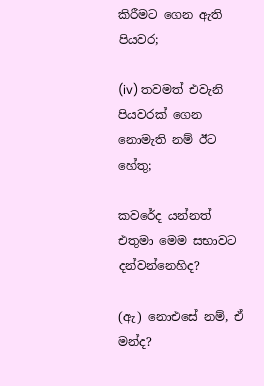කිරීමට ගෙන ඇති පියවර;

(iv) තවමත් එවැනි පියවරක් ගෙන නොමැති නම් ඊට හේතු;

කවරේද යන්නත් එතුමා මෙම සභාවට දන්වන්නෙහිද?

(ඇ) නොඑසේ නම්, ඒ මන්ද?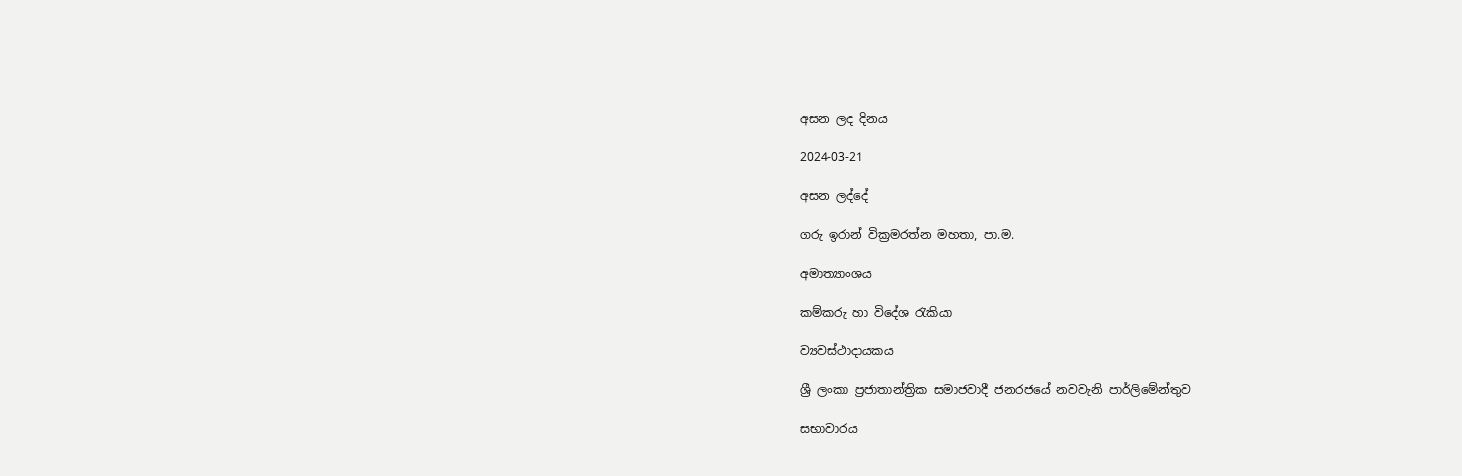අසන ලද දිනය

2024-03-21

අසන ලද්දේ

ගරු ඉරාන් වික්‍රමරත්න මහතා, පා.ම.

අමාත්‍යාංශය

කම්කරු හා විදේශ රැකියා

ව්‍යවස්ථාදායකය

ශ්‍රී ලංකා ප්‍රජාතාන්ත්‍රික සමාජවාදී ජනරජයේ නවවැනි පාර්ලිමේන්තුව

සභාවාරය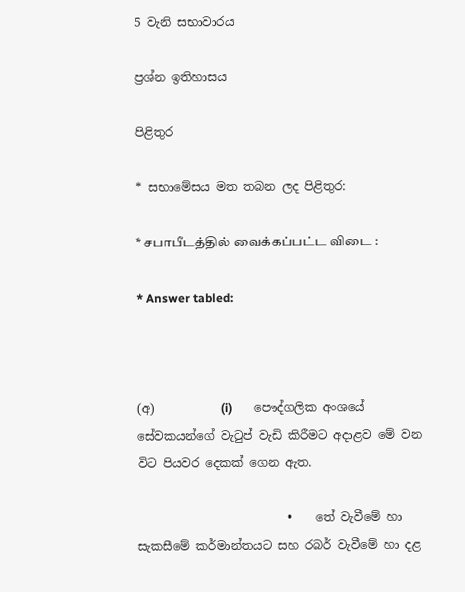5 වැනි සභාවාරය

ප්‍රශ්න ඉතිහාසය

පිළිතුර

* සභාමේසය මත තබන ලද පිළිතුර:

* சபாபீடத்தில் வைக்கப்பட்ட விடை :

* Answer tabled:



(අ)           (i)       පෞද්ගලික අංශයේ සේවකයන්ගේ වැටුප් වැඩි කිරීමට අදාළව මේ වන විට පියවර දෙකක් ගෙන ඇත.

                         •    තේ වැවීමේ හා සැකසීමේ කර්මාන්තයට සහ රබර් වැවීමේ හා දළ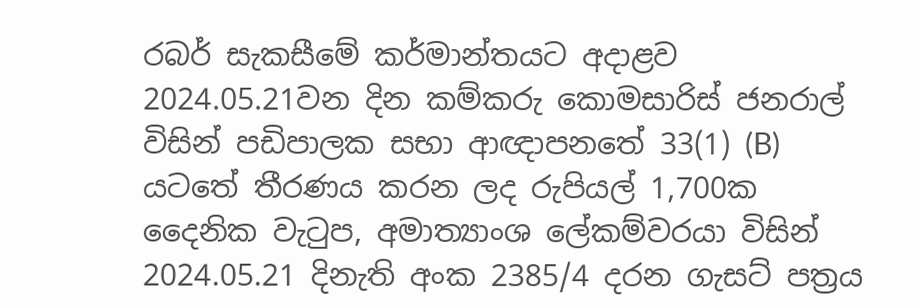රබර් සැකසීමේ කර්මාන්තයට අදාළව 2024.05.21වන දින කම්කරු කොමසාරිස් ජනරාල් විසින් පඩිපාලක සභා ආඥාපනතේ 33(1) (B) යටතේ තීරණය කරන ලද රුපියල් 1,700ක දෛනික වැටුප, අමාත්‍යාංශ ලේකම්වරයා විසින් 2024.05.21 දිනැති අංක 2385/4 දරන ගැසට් පත්‍රය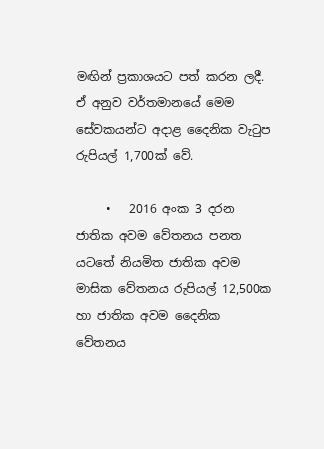මඟින් ප්‍රකාශයට පත් කරන ලදී. ඒ අනුව වර්තමානයේ මෙම සේවකයන්ට අදාළ දෛනික වැටුප රුපියල් 1,700ක් වේ.

     •   2016 අංක 3 දරන ජාතික අවම වේතනය පනත යටතේ නියමිත ජාතික අවම මාසික වේතනය රුපියල් 12,500ක හා ජාතික අවම දෛනික වේතනය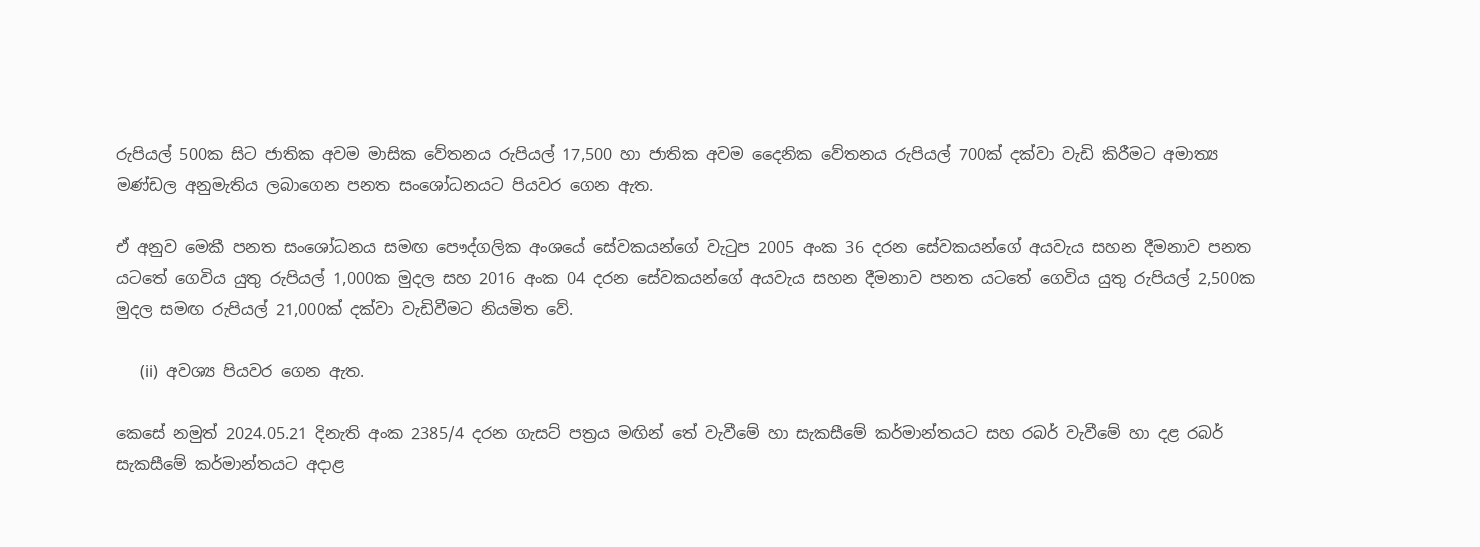රුපියල් 500ක සිට ජාතික අවම මාසික වේතනය රුපියල් 17,500 හා ජාතික අවම දෛනික වේතනය රුපියල් 700ක් දක්වා වැඩි කිරීමට අමාත්‍ය මණ්ඩල අනුමැතිය ලබාගෙන පනත සංශෝධනයට පියවර ගෙන ඇත.

ඒ අනුව මෙකී පනත සංශෝධනය සමඟ පෞද්ගලික අංශයේ සේවකයන්ගේ වැටුප 2005 අංක 36 දරන සේවකයන්ගේ අයවැය සහන දීමනාව පනත යටතේ ගෙවිය යුතු රුපියල් 1,000ක මුදල සහ 2016 අංක 04 දරන සේවකයන්ගේ අයවැය සහන දීමනාව පනත යටතේ ගෙවිය යුතු රුපියල් 2,500ක මුදල සමඟ රුපියල් 21,000ක් දක්වා වැඩිවීමට නියමිත වේ.

      (ii)  අවශ්‍ය පියවර ගෙන ඇත.

කෙසේ නමුත් 2024.05.21 දිනැති අංක 2385/4 දරන ගැසට් පත්‍රය මඟින් තේ වැවීමේ හා සැකසීමේ කර්මාන්තයට සහ රබර් වැවීමේ හා දළ රබර් සැකසීමේ කර්මාන්තයට අදාළ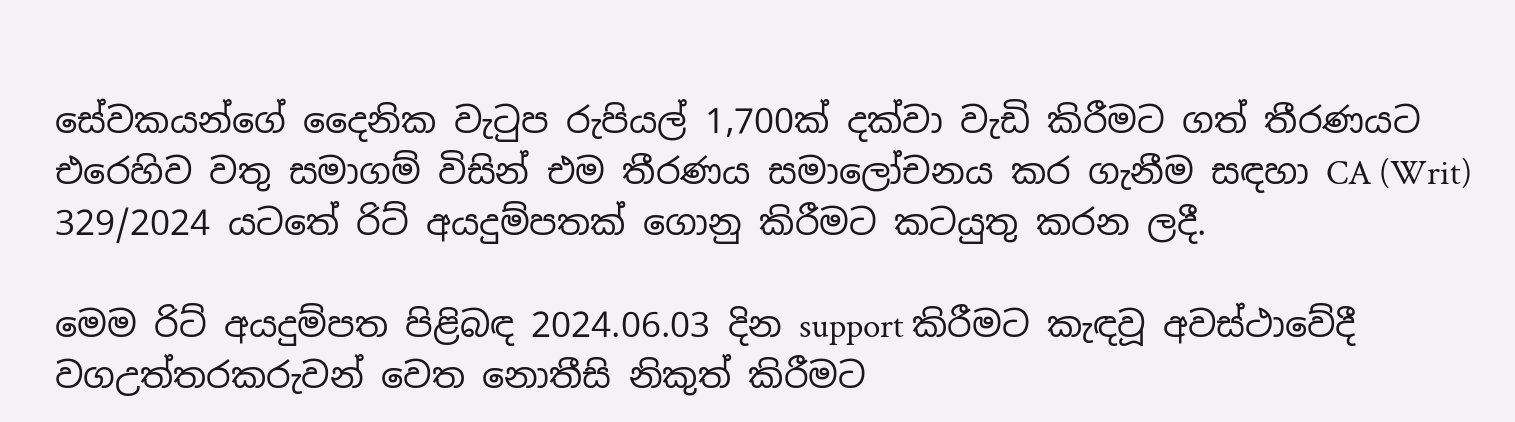සේවකයන්ගේ දෛනික වැටුප රුපියල් 1,700ක් දක්වා වැඩි කිරීමට ගත් තීරණයට එරෙහිව වතු සමාගම් විසින් එම තීරණය සමාලෝචනය කර ගැනීම සඳහා CA (Writ) 329/2024 යටතේ රිට් අයදුම්පතක් ගොනු කිරීමට කටයුතු කරන ලදී.

මෙම රිට් අයදුම්පත පිළිබඳ 2024.06.03 දින support කිරීමට කැඳවූ අවස්ථාවේදී වගඋත්තරකරුවන් වෙත නොතීසි නිකුත් කිරීමට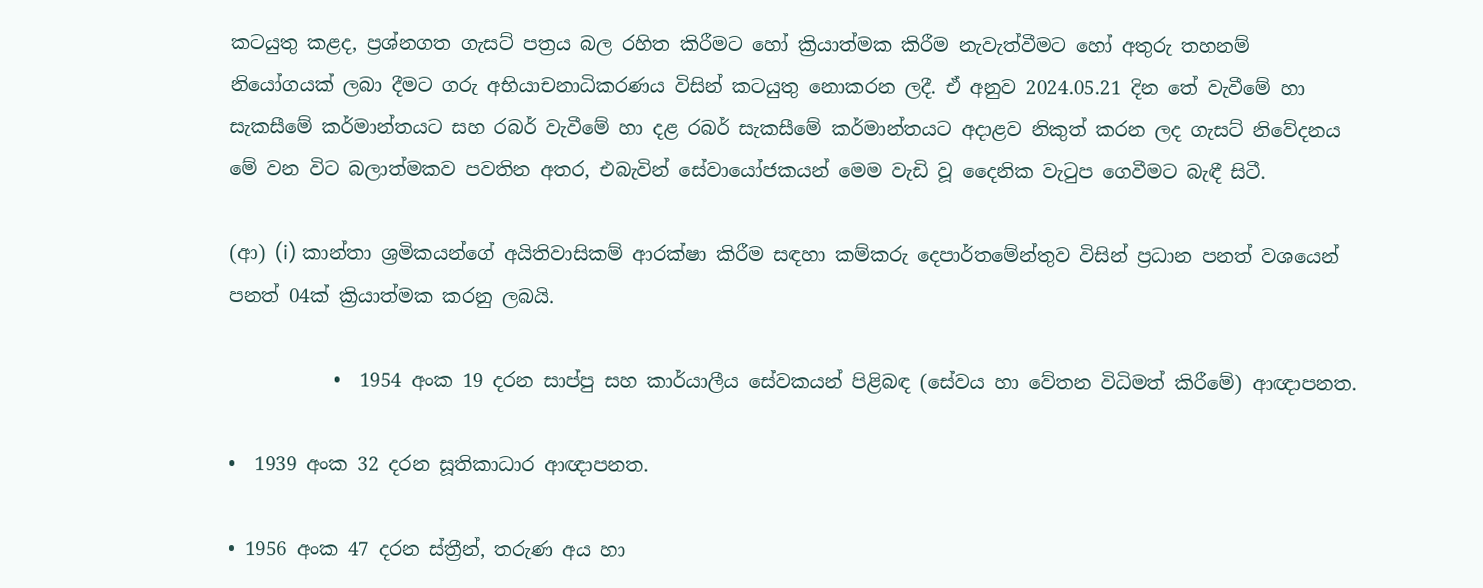කටයුතු කළද, ප්‍රශ්නගත ගැසට් පත්‍රය බල රහිත කිරීමට හෝ ක්‍රියාත්මක කිරීම නැවැත්වීමට හෝ අතුරු තහනම් නියෝගයක් ලබා දීමට ගරු අභියාචනාධිකරණය විසින් කටයුතු නොකරන ලදී. ඒ අනුව 2024.05.21 දින තේ වැවීමේ හා සැකසීමේ කර්මාන්තයට සහ රබර් වැවීමේ හා දළ රබර් සැකසීමේ කර්මාන්තයට අදාළව නිකුත් කරන ලද ගැසට් නිවේදනය මේ වන විට බලාත්මකව පවතින අතර, එබැවින් සේවායෝජකයන් මෙම වැඩි වූ දෛනික වැටුප ගෙවීමට බැඳී සිටී.

(ආ) (i) කාන්තා ශ්‍රමිකයන්ගේ අයිතිවාසිකම් ආරක්ෂා කිරීම සඳහා කම්කරු දෙපාර්තමේන්තුව විසින් ප්‍රධාන පනත් වශයෙන් පනත් 04ක් ක්‍රියාත්මක කරනු ලබයි.

           •  1954 අංක 19 දරන සාප්පු සහ කාර්යාලීය සේවකයන් පිළිබඳ (සේවය හා වේතන විධිමත් කිරීමේ) ආඥාපනත.

•  1939 අංක 32 දරන සූතිකාධාර ආඥාපනත.

• 1956 අංක 47 දරන ස්ත්‍රීන්, තරුණ අය හා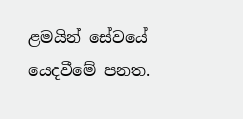ළමයින් සේවයේ යෙදවීමේ පනත.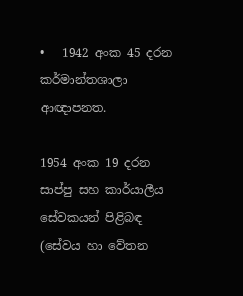•   1942 අංක 45 දරන කර්මාන්තශාලා ආඥාපනත.

1954 අංක 19 දරන සාප්පු සහ කාර්යාලීය සේවකයන් පිළිබඳ (සේවය හා වේතන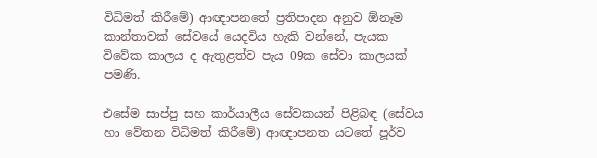විධිමත් කිරීමේ) ආඥාපනතේ ප්‍රතිපාදන අනුව ඕනෑම කාන්තාවක් සේවයේ යෙදවිය හැකි වන්නේ, පැයක විවේක කාලය ද ඇතුළත්ව පැය 09ක සේවා කාලයක් පමණි.

එසේම සාප්පු සහ කාර්යාලීය සේවකයන් පිළිබඳ (සේවය හා වේතන විධිමත් කිරීමේ) ආඥාපනත යටතේ පූර්ව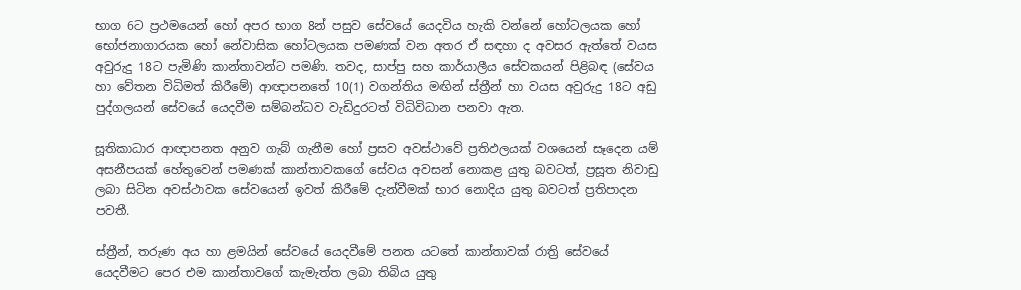භාග 6ට ප්‍රථමයෙන් හෝ අපර භාග 8න් පසුව සේවයේ යෙදවිය හැකි වන්නේ හෝටලයක හෝ භෝජනාගාරයක හෝ නේවාසික හෝටලයක පමණක් වන අතර ඒ සඳහා ද අවසර ඇත්තේ වයස අවුරුදු 18ට පැමිණි කාන්තාවන්ට පමණි. තවද, සාප්පු සහ කාර්යාලීය සේවකයන් පිළිබඳ (සේවය හා වේතන විධිමත් කිරීමේ) ආඥාපනතේ 10(1) වගන්තිය මඟින් ස්ත්‍රීන් හා වයස අවුරුදු 18ට අඩු පුද්ගලයන් සේවයේ යෙදවීම සම්බන්ධව වැඩිදුරටත් විධිවිධාන පනවා ඇත.

සූතිකාධාර ආඥාපනත අනුව ගැබ් ගැනීම හෝ ප්‍රසව අවස්ථාවේ ප්‍රතිඵලයක් වශයෙන් සෑදෙන යම් අසනීපයක් හේතුවෙන් පමණක් කාන්තාවකගේ සේවය අවසන් නොකළ යුතු බවටත්, ප්‍රසූත නිවාඩු ලබා සිටින අවස්ථාවක සේවයෙන් ඉවත් කිරීමේ දැන්වීමක් භාර නොදිය යුතු බවටත් ප්‍රතිපාදන පවතී.

ස්ත්‍රීන්, තරුණ අය හා ළමයින් සේවයේ යෙදවීමේ පනත යටතේ කාන්තාවක් රාත්‍රි සේවයේ යෙදවීමට පෙර එම කාන්තාවගේ කැමැත්ත ලබා තිබිය යුතු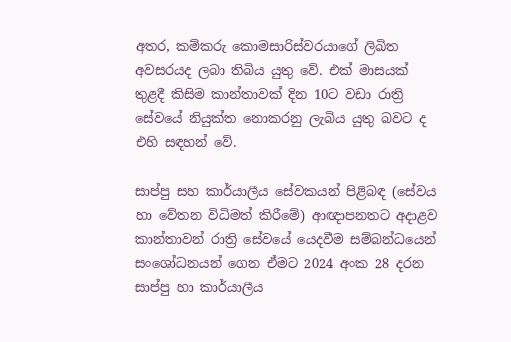අතර, කම්කරු කොමසාරිස්වරයාගේ ලිඛිත අවසරයද ලබා තිබිය යුතු වේ. එක් මාසයක් තුළදී කිසිම කාන්තාවක් දින 10ට වඩා රාත්‍රි සේවයේ නියුක්ත නොකරනු ලැබිය යුතු බවට ද එහි සඳහන් වේ.

සාප්පු සහ කාර්යාලීය සේවකයන් පිළිබඳ (සේවය හා වේතන විධිමත් කිරීමේ) ආඥාපනතට අදාළව කාන්තාවන් රාත්‍රි සේවයේ යෙදවීම සම්බන්ධයෙන් සංශෝධනයන් ගෙන ඒමට 2024 අංක 28 දරන සාප්පු හා කාර්යාලීය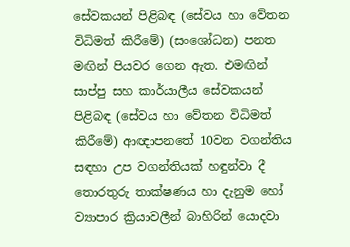සේවකයන් පිළිබඳ (සේවය හා වේතන විධිමත් කිරීමේ) (සංශෝධන) පනත මඟින් පියවර ගෙන ඇත. එමඟින් සාප්පු සහ කාර්යාලීය සේවකයන් පිළිබඳ (සේවය හා වේතන විධිමත් කිරීමේ) ආඥාපනතේ 10වන වගන්තිය සඳහා උප වගන්තියක් හඳුන්වා දී තොරතුරු තාක්ෂණය හා දැනුම හෝ ව්‍යාපාර ක්‍රියාවලීන් බාහිරින් යොදවා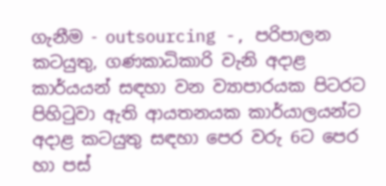ගැනීම - outsourcing -, පරිපාලන කටයුතු, ගණකාධිකාරි වැනි අදාළ කාර්යයන් සඳහා වන ව්‍යාපාරයක පිටරට පිහිටුවා ඇති ආයතනයක කාර්යාලයන්ට අදාළ කටයුතු සඳහා පෙර වරු 6ට පෙර හා පස්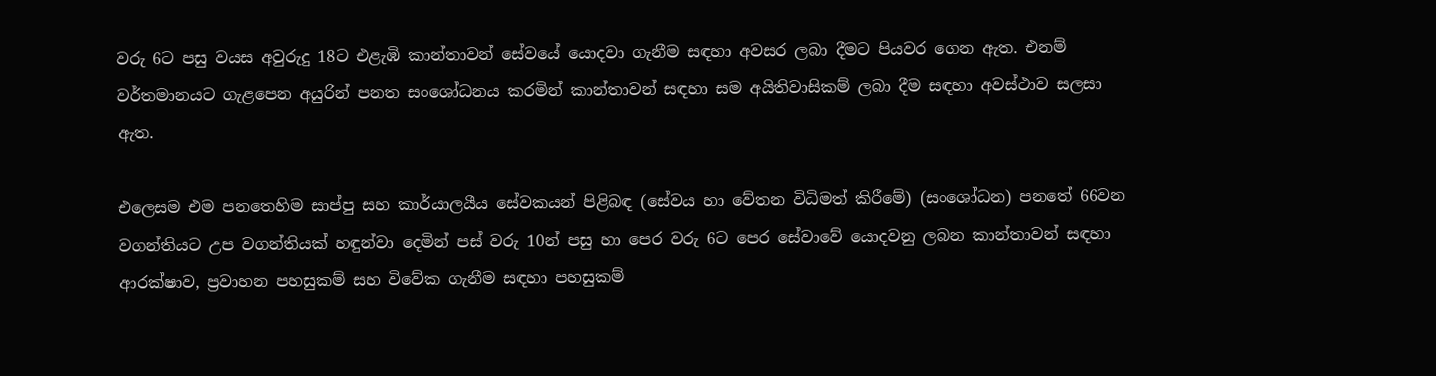වරු 6ට පසු වයස අවුරුදු 18ට එළැඹි කාන්තාවන් සේවයේ යොදවා ගැනීම සඳහා අවසර ලබා දීමට පියවර ගෙන ඇත. එනම් වර්තමානයට ගැළපෙන අයුරින් පනත සංශෝධනය කරමින් කාන්තාවන් සඳහා සම අයිතිවාසිකම් ලබා දීම සඳහා අවස්ථාව සලසා ඇත.

එලෙසම එම පනතෙහිම සාප්පු සහ කාර්යාලයීය සේවකයන් පිළිබඳ (සේවය හා වේතන විධිමත් කිරීමේ) (සංශෝධන) පනතේ 66වන වගන්තියට උප වගන්තියක් හඳුන්වා දෙමින් පස් වරු 10න් පසු හා පෙර වරු 6ට පෙර සේවාවේ යොදවනු ලබන කාන්තාවන් සඳහා ආරක්ෂාව, ප්‍රවාහන පහසුකම් සහ විවේක ගැනීම සඳහා පහසුකම්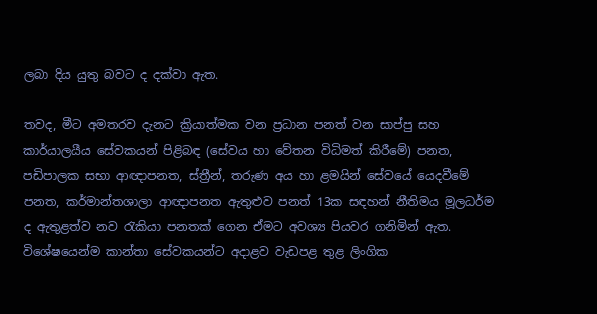ලබා දිය යුතු බවට ද දක්වා ඇත.

තවද, මීට අමතරව දැනට ක්‍රියාත්මක වන ප්‍රධාන පනත් වන සාප්පු සහ කාර්යාලයීය සේවකයන් පිළිබඳ (සේවය හා වේතන විධිමත් කිරීමේ) පනත, පඩිපාලක සභා ආඥාපනත, ස්ත්‍රීන්, තරුණ අය හා ළමයින් සේවයේ යෙදවීමේ පනත, කර්මාන්තශාලා ආඥාපනත ඇතුළුව පනත් 13ක සඳහන් නීතිමය මූලධර්ම ද ඇතුළත්ව නව රැකියා පනතක් ගෙන ඒමට අවශ්‍ය පියවර ගනිමින් ඇත. විශේෂයෙන්ම කාන්තා සේවකයන්ට අදාළව වැඩපළ තුළ ලිංගික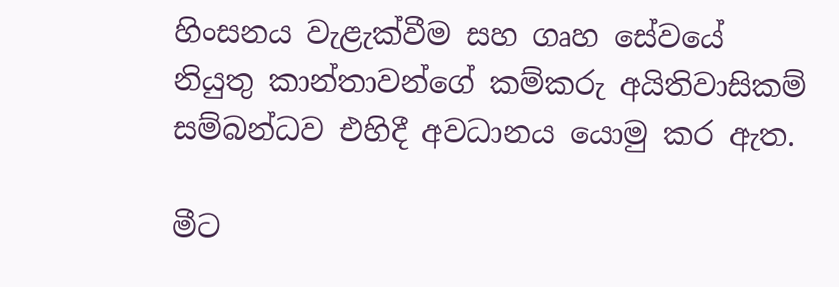හිංසනය වැළැක්වීම සහ ගෘහ සේවයේ නියුතු කාන්තාවන්ගේ කම්කරු අයිතිවාසිකම් සම්බන්ධව එහිදී අවධානය යොමු කර ඇත.

මීට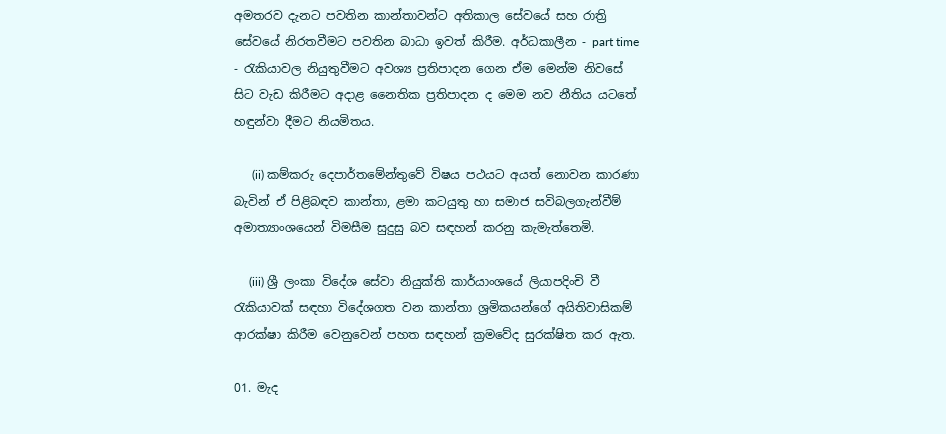අමතරව දැනට පවතින කාන්තාවන්ට අතිකාල සේවයේ සහ රාත්‍රි සේවයේ නිරතවීමට පවතින බාධා ඉවත් කිරීම. අර්ධකාලීන - part time - රැකියාවල නියුතුවීමට අවශ්‍ය ප්‍රතිපාදන ගෙන ඒම මෙන්ම නිවසේ සිට වැඩ කිරීමට අදාළ නෛතික ප්‍රතිපාදන ද මෙම නව නීතිය යටතේ හඳුන්වා දීමට නියමිතය.

      (ii) කම්කරු දෙපාර්තමේන්තුවේ විෂය පථයට අයත් නොවන කාරණා බැවින් ඒ පිළිබඳව කාන්තා, ළමා කටයුතු හා සමාජ සවිබලගැන්වීම් අමාත්‍යාංශයෙන් විමසීම සුදුසු බව සඳහන් කරනු කැමැත්තෙමි.

     (iii) ශ්‍රී ලංකා විදේශ සේවා නියුක්ති කාර්යාංශයේ ලියාපදිංචි වී රැකියාවක් සඳහා විදේශගත වන කාන්තා ශ්‍රමිකයන්ගේ අයිතිවාසිකම් ආරක්ෂා කිරීම වෙනුවෙන් පහත සඳහන් ක්‍රමවේද සුරක්ෂිත කර ඇත.

01. මැද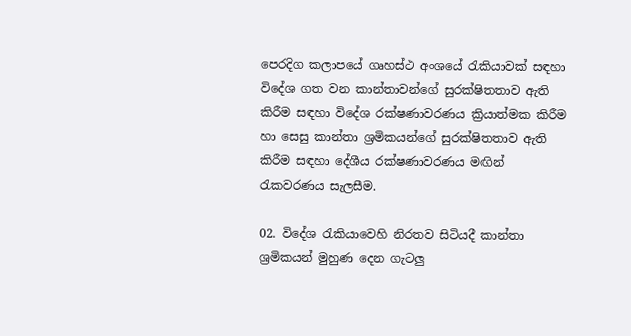පෙරදිග කලාපයේ ගෘහස්ථ අංශයේ රැකියාවක් සඳහා විදේශ ගත වන කාන්තාවන්ගේ සුරක්ෂිතතාව ඇති කිරීම සඳහා විදේශ රක්ෂණාවරණය ක්‍රියාත්මක කිරීම හා සෙසු කාන්තා ශ්‍රමිකයන්ගේ සුරක්ෂිතතාව ඇති කිරීම සඳහා දේශීය රක්ෂණාවරණය මඟින් රැකවරණය සැලසීම.

02. විදේශ රැකියාවෙහි නිරතව සිටියදී කාන්තා ශ්‍රමිකයන් මුහුණ දෙන ගැටලු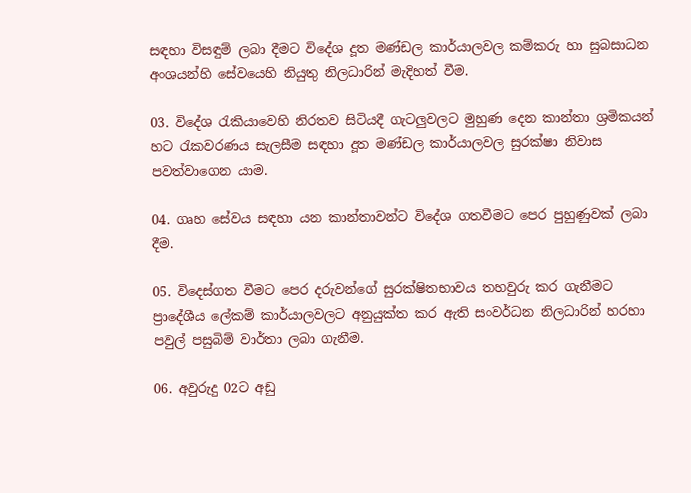සඳහා විසඳුම් ලබා දීමට විදේශ දූත මණ්ඩල කාර්යාලවල කම්කරු හා සුබසාධන අංශයන්හි සේවයෙහි නියුතු නිලධාරින් මැදිහත් වීම.

03. විදේශ රැකියාවෙහි නිරතව සිටියදී ගැටලුවලට මුහුණ දෙන කාන්තා ශ්‍රමිකයන් හට රැකවරණය සැලසීම සඳහා දූත මණ්ඩල කාර්යාලවල සුරක්ෂා නිවාස පවත්වාගෙන යාම.

04. ගෘහ සේවය සඳහා යන කාන්තාවන්ට විදේශ ගතවීමට පෙර පුහුණුවක් ලබා දීම.

05. විදෙස්ගත වීමට පෙර දරුවන්ගේ සුරක්ෂිතභාවය තහවුරු කර ගැනීමට ප්‍රාදේශීය ලේකම් කාර්යාලවලට අනුයුක්ත කර ඇති සංවර්ධන නිලධාරින් හරහා පවුල් පසුබිම් වාර්තා ලබා ගැනීම.

06. අවුරුදු 02ට අඩු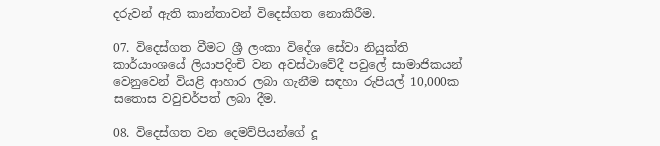දරුවන් ඇති කාන්තාවන් විදෙස්ගත නොකිරීම.

07. විදෙස්ගත වීමට ශ්‍රී ලංකා විදේශ සේවා නියුක්ති කාර්යාංශයේ ලියාපදිංචි වන අවස්ථාවේදී පවුලේ සාමාජිකයන් වෙනුවෙන් වියළි ආහාර ලබා ගැනීම සඳහා රුපියල් 10,000ක සතොස වවුචර්පත් ලබා දීම.

08. විදෙස්ගත වන දෙමව්පියන්ගේ දූ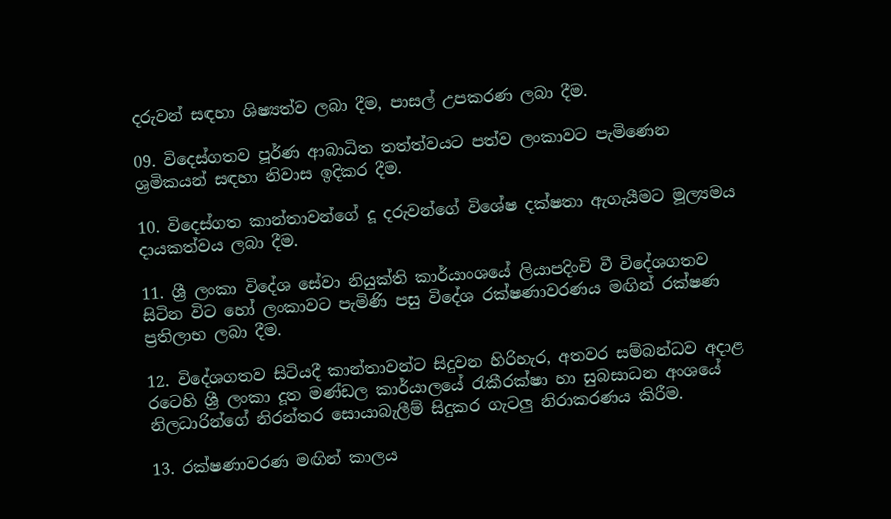දරුවන් සඳහා ශිෂ්‍යත්ව ලබා දීම, පාසල් උපකරණ ලබා දීම.

09. විදෙස්ගතව පූර්ණ ආබාධිත තත්ත්වයට පත්ව ලංකාවට පැමි‍ණෙන ශ්‍රමිකයන් සඳහා නිවාස ඉදිකර දීම.

10. විදෙස්ගත කාන්තාවන්ගේ දූ දරුවන්ගේ විශේෂ දක්ෂතා ඇගැයීමට මූල්‍යමය දායකත්වය ලබා දීම.

11. ශ්‍රී ලංකා විදේශ සේවා නියුක්ති කාර්යාංශයේ ලියාපදිංචි වී විදේශගතව සිටින විට හෝ ලංකාවට පැමිණි පසු විදේශ රක්ෂණාවරණය මඟින් රක්ෂණ ප්‍රතිලාභ ලබා දීම.

12. විදේශගතව සිටියදී කාන්තාවන්ට සිදුවන හිරිහැර, අතවර සම්බන්ධව අදාළ රටෙහි ශ්‍රී ලංකා දූත මණ්ඩල කාර්යාලයේ රැකීරක්ෂා හා සුබසාධන අංශයේ නිලධාරින්ගේ නිරන්තර සොයාබැලීම් සිදුකර ගැටලු නිරාකරණය කිරීම.

13. රක්ෂණාවරණ මඟින් කාලය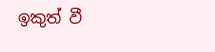ඉකුත් වී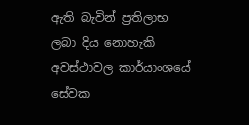ඇති බැවින් ප්‍රතිලාභ ලබා දිය නොහැකි අවස්ථාවල කාර්යාංශයේ සේවක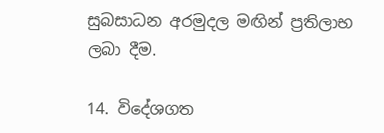සුබසාධන අරමුදල මඟින් ප්‍රතිලාභ ලබා දීම.

14. විදේශගත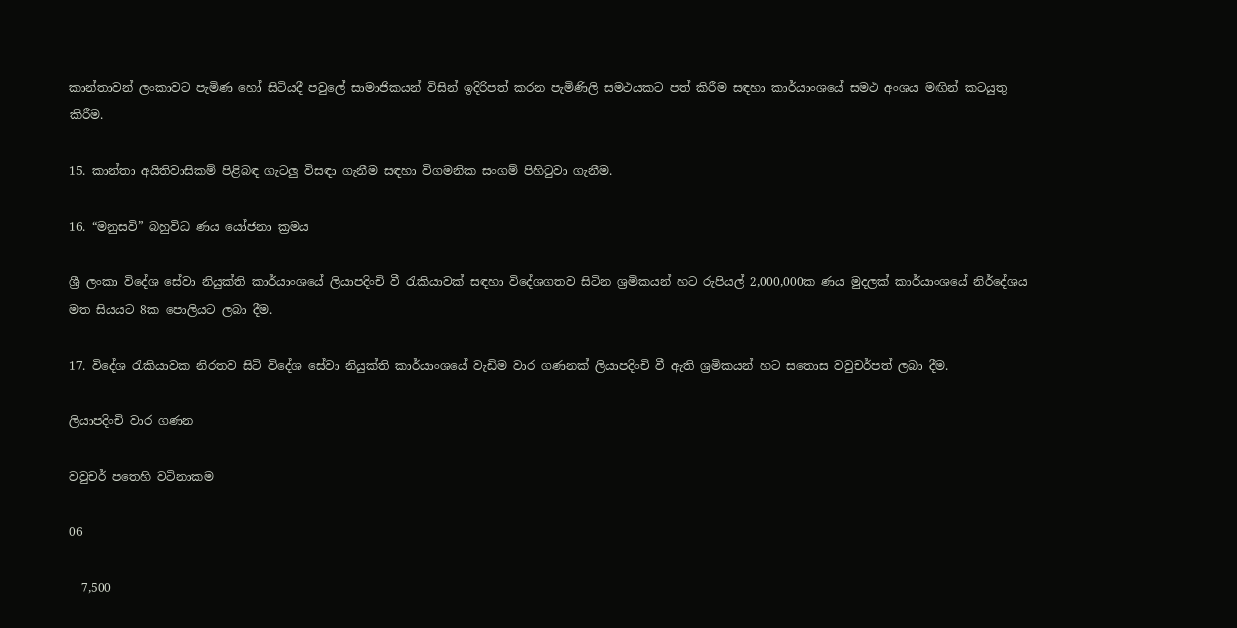කාන්තාවන් ලංකාවට පැමිණ හෝ සිටියදී පවුලේ සාමාජිකයන් විසින් ඉදිරිපත් කරන පැමිණිලි සමථයකට පත් කිරීම සඳහා කාර්යාංශයේ සමථ අංශය මඟින් කටයුතු කිරීම.

15. කාන්තා අයිතිවාසිකම් පිළිබඳ ගැටලු විසඳා ගැනීම සඳහා විගමනික සංගම් පිහිටුවා ගැනීම.

16. “මනුසවි” බහුවිධ ණය යෝජනා ක්‍රමය

ශ්‍රී ලංකා විදේශ සේවා නියුක්ති කාර්යාංශයේ ලියාපදිංචි වී රැකියාවක් සඳහා විදේශගතව සිටින ශ්‍රමිකයන් හට රුපියල් 2,000,000ක ණය මුදලක් කාර්යාංශයේ නිර්දේශය මත සියයට 8ක පොලියට ලබා දීම.

17. විදේශ රැකියාවක නිරතව සිටි විදේශ සේවා නියුක්ති කාර්යාංශයේ වැඩිම වාර ගණනක් ලියාපදිංචි වී ඇති ශ්‍රමිකයන් හට සතොස වවුචර්පත් ලබා දීම.

ලියාපදිංචි වාර ගණන

වවුචර් පතෙහි වටිනාකම

06

  7,500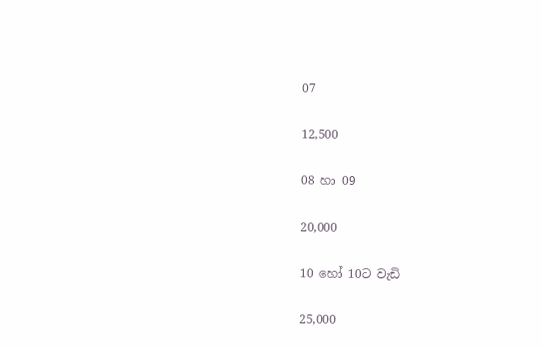07

12,500

08 හා 09

20,000

10 හෝ 10ට වැඩි

25,000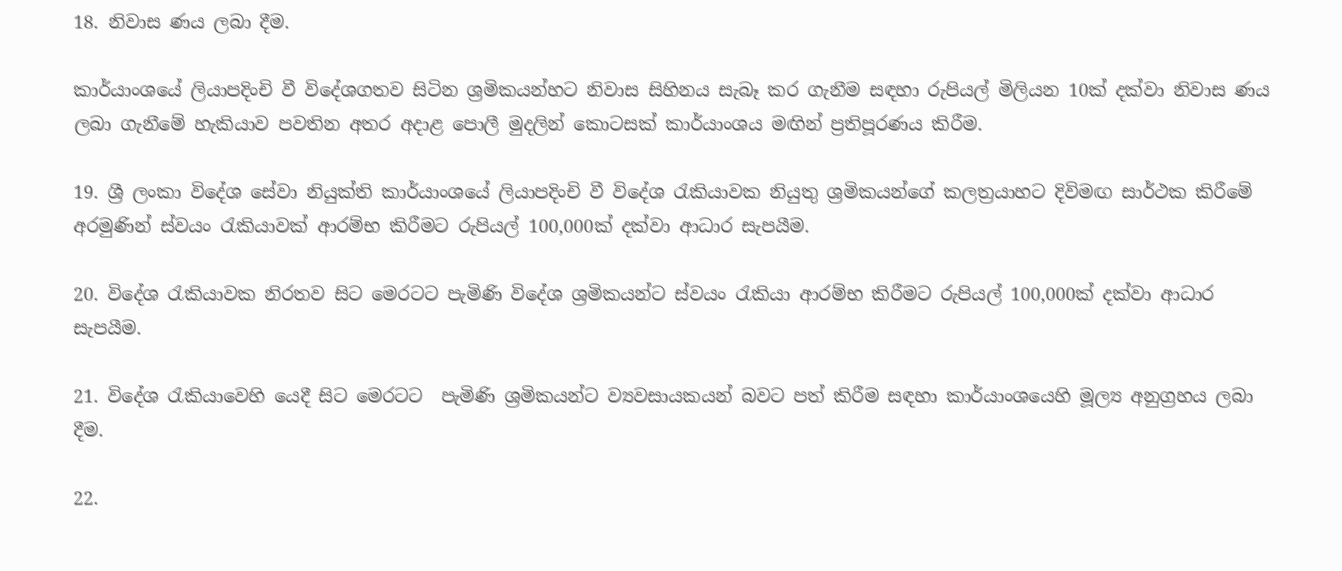18. නිවාස ණය ලබා දීම.

කාර්යාංශයේ ලියාපදිංචි වී විදේශගතව සිටින ශ්‍රමිකයන්හට නිවාස සිහිනය සැබෑ කර ගැනීම සඳහා රුපියල් මිලියන 10ක් දක්වා නිවාස ණය ලබා ගැනීමේ හැකියාව පවතින අතර අදාළ පොලී මුදලින් කොටසක් කාර්යාංශය මඟින් ප්‍රතිපූරණය කිරීම.

19. ශ්‍රී ලංකා විදේශ සේවා නියුක්ති කාර්යාංශයේ ලියාපදිංචි වී විදේශ රැකියාවක නියුතු ශ්‍රමිකයන්ගේ කලත්‍රයාහට දිවිමඟ සාර්ථක කිරීමේ අරමුණින් ස්වයං රැකියාවක් ආරම්භ කිරීමට රුපියල් 100,000ක් දක්වා ආධාර සැපයීම.

20. විදේශ රැකියාවක නිරතව සිට මෙරටට පැමිණි විදේශ ශ්‍රමිකයන්ට ස්වයං රැකියා ආරම්භ කිරීමට රුපියල් 100,000ක් දක්වා ආධාර සැපයීම.

21. විදේශ රැකියාවෙහි යෙදී සිට මෙරටට  පැමිණි ශ්‍රමිකයන්ට ව්‍යවසායකයන් බවට පත් කිරීම සඳහා කාර්යාංශයෙහි මූල්‍ය අනුග්‍රහය ලබා දීම.

22.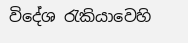විදේශ රැකියාවෙහි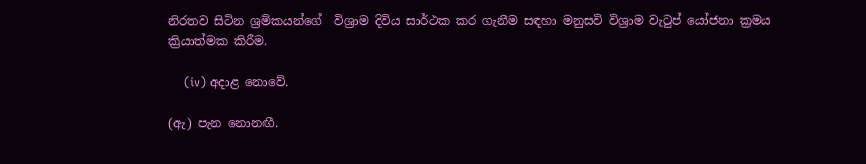නිරතව සිටින ශ්‍රමිකයන්ගේ  විශ්‍රාම දිවිය සාර්ථක කර ගැනීම සඳහා මනුසවි විශ්‍රාම වැටුප් යෝජනා ක්‍රමය ක්‍රියාත්මක කිරීම.

    (iv) අදාළ නොවේ.

(ඇ) පැන නොනඟී.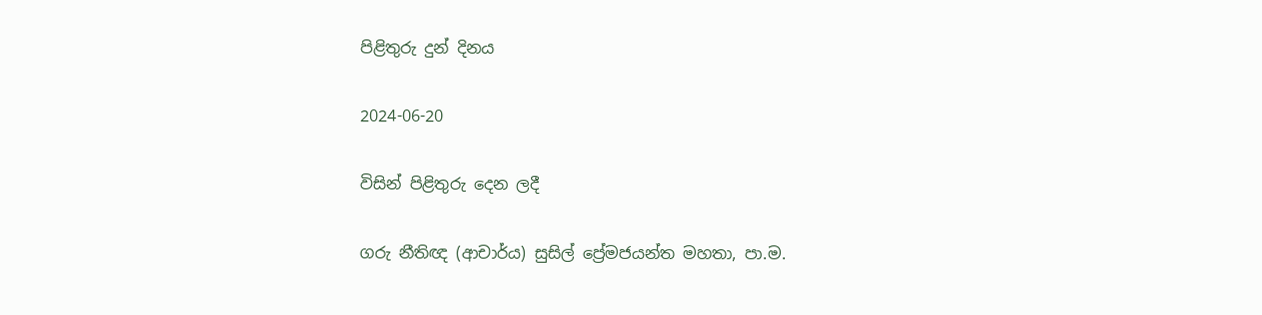පිළිතුරු දුන් දිනය

2024-06-20

විසින් පිළිතුරු දෙන ලදී

ගරු නීතිඥ (ආචාර්ය) සුසිල් ප්‍රේමජයන්ත මහතා, පා.ම.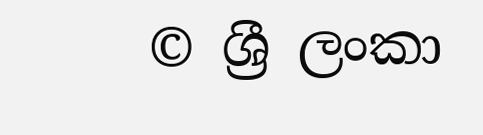© ශ්‍රී ලංකා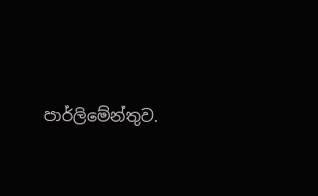පාර්ලි‌මේන්තුව.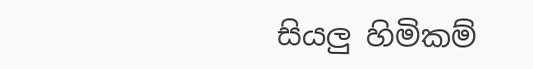සියලු හිමිකම්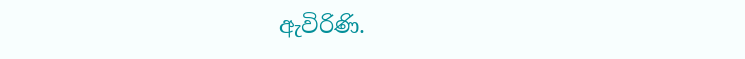ඇවිරිණි.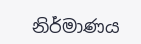නිර්මාණය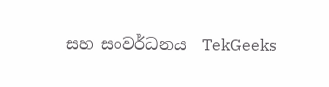සහ සංවර්ධනය  TekGeeks